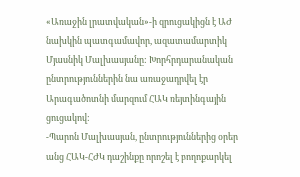«Առաջին լրատվական»-ի զրուցակիցն է ԱԺ նախկին պատգամավոր, ազատամարտիկ Մյասնիկ Մալխասյանը: Խորհրդարանական ընտրություններին նա առաջադրվել էր Արագածոտնի մարզում ՀԱԿ ռեյտինգային ցուցակով:
-Պարոն Մալխասյան, ընտրություններից օրեր անց ՀԱԿ-ՀԺԿ դաշինքը որոշել է բողոքարկել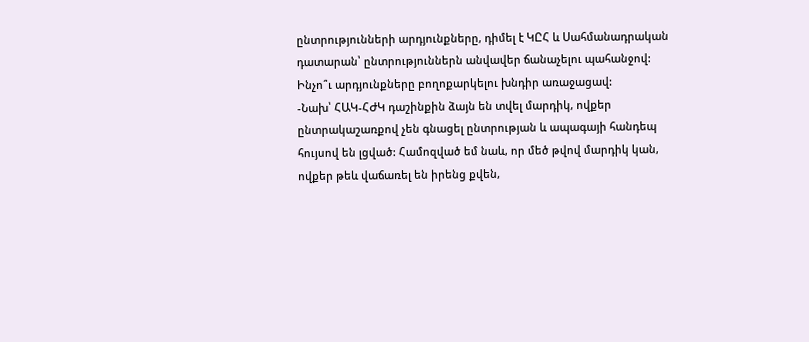ընտրությունների արդյունքները, դիմել է ԿԸՀ և Սահմանադրական դատարան՝ ընտրություններն անվավեր ճանաչելու պահանջով: Ինչո՞ւ արդյունքները բողոքարկելու խնդիր առաջացավ:
-Նախ՝ ՀԱԿ-ՀԺԿ դաշինքին ձայն են տվել մարդիկ, ովքեր ընտրակաշառքով չեն գնացել ընտրության և ապագայի հանդեպ հույսով են լցված: Համոզված եմ նաև, որ մեծ թվով մարդիկ կան, ովքեր թեև վաճառել են իրենց քվեն,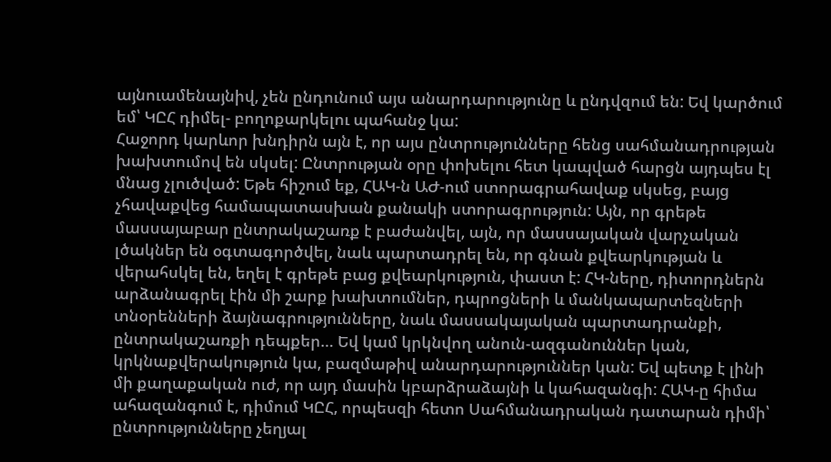այնուամենայնիվ, չեն ընդունում այս անարդարությունը և ընդվզում են: Եվ կարծում եմ՝ ԿԸՀ դիմել- բողոքարկելու պահանջ կա:
Հաջորդ կարևոր խնդիրն այն է, որ այս ընտրությունները հենց սահմանադրության խախտումով են սկսել: Ընտրության օրը փոխելու հետ կապված հարցն այդպես էլ մնաց չլուծված: Եթե հիշում եք, ՀԱԿ-ն ԱԺ-ում ստորագրահավաք սկսեց, բայց չհավաքվեց համապատասխան քանակի ստորագրություն: Այն, որ գրեթե մասսայաբար ընտրակաշառք է բաժանվել, այն, որ մասսայական վարչական լծակներ են օգտագործվել, նաև պարտադրել են, որ գնան քվեարկության և վերահսկել են, եղել է գրեթե բաց քվեարկություն, փաստ է: ՀԿ-ները, դիտորդներն արձանագրել էին մի շարք խախտումներ, դպրոցների և մանկապարտեզների տնօրենների ձայնագրությունները, նաև մասսակայական պարտադրանքի, ընտրակաշառքի դեպքեր… Եվ կամ կրկնվող անուն-ազգանուններ կան, կրկնաքվերակություն կա, բազմաթիվ անարդարություններ կան: Եվ պետք է լինի մի քաղաքական ուժ, որ այդ մասին կբարձրաձայնի և կահազանգի: ՀԱԿ-ը հիմա ահազանգում է, դիմում ԿԸՀ, որպեսզի հետո Սահմանադրական դատարան դիմի՝ ընտրությունները չեղյալ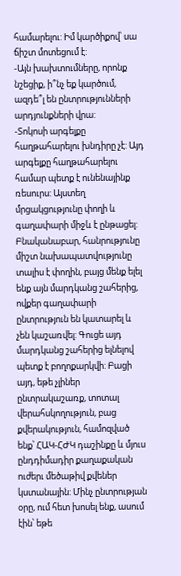համարելու: Իմ կարծիքով՝ սա ճիշտ մոտեցում է:
-Այն խախտումները, որոնք նշեցիք, ի՞նչ եք կարծում, ազդե՞լ են ընտրությունների արդյունքների վրա:
-Տոկոսի արգելքը հաղթահարելու խնդիրը չէ: Այդ արգելքը հաղթահարելու համար պետք է ունենայինք ռեսուրս: Այստեղ մրցակցությունը փողի և գաղափարի միջև է ընթացել: Բնականաբար, հանրությունը միշտ նախապատվությունը տալիս է փողին, բայց մենք ելել ենք այն մարդկանց շահերից, ովքեր գաղափարի ընտրություն են կատարել և չեն կաշառվել: Գուցե այդ մարդկանց շահերից ելնելով պետք է բողոքարկվի: Բացի այդ, եթե չլիներ ընտրակաշառք, տոտալ վերահսկողություն, բաց քվերակություն, համոզված ենք՝ ՀԱԿ-ՀԺԿ դաշինքը և մյուս ընդդիմադիր քաղաքական ուժերւ մեծաթիվ քվեներ կստանային: Մինչ ընտրության օրը, ում հետ խոսել ենք, ասում էին՝ եթե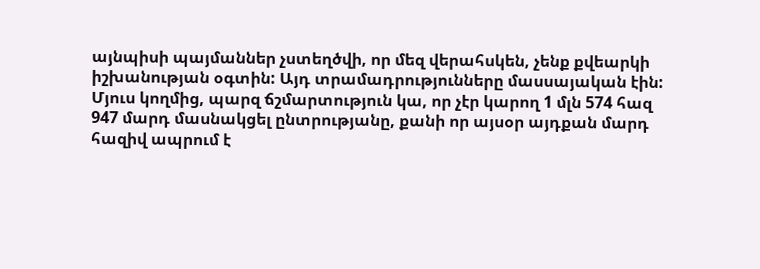այնպիսի պայմաններ չստեղծվի, որ մեզ վերահսկեն, չենք քվեարկի իշխանության օգտին: Այդ տրամադրությունները մասսայական էին: Մյուս կողմից, պարզ ճշմարտություն կա, որ չէր կարող 1 մլն 574 հազ 947 մարդ մասնակցել ընտրությանը, քանի որ այսօր այդքան մարդ հազիվ ապրում է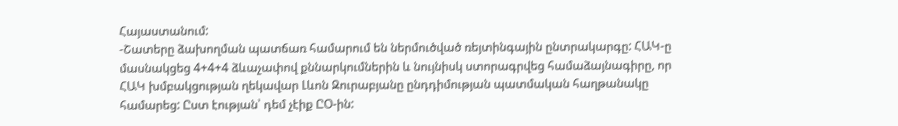Հայաստանում:
-Շատերը ձախողման պատճառ համարում են ներմուծված ռեյտինգային ընտրակարգը: ՀԱԿ-ը մասնակցեց 4+4+4 ձևաչափով քննարկումներին և նույնիսկ ստորագրվեց համաձայնագիրը, որ ՀԱԿ խմբակցության ղեկավար Լևոն Զուրաբյանը ընդդիմության պատմական հաղթանակը համարեց: Ըստ էության՝ դեմ չէիք ԸՕ-ին: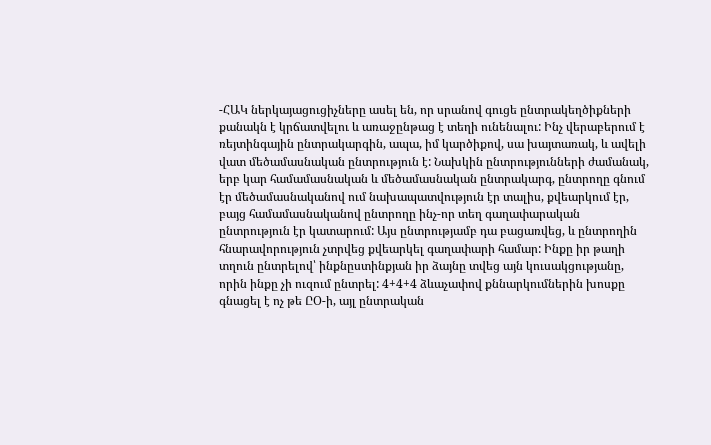-ՀԱԿ ներկայացուցիչները ասել են, որ սրանով գուցե ընտրակեղծիքների քանակն է կրճատվելու և առաջընթաց է տեղի ունենալու: Ինչ վերաբերում է ռեյտինգային ընտրակարգին, ապա, իմ կարծիքով, սա խայտառակ, և ավելի վատ մեծամասնական ընտրություն է: Նախկին ընտրությունների ժամանակ, երբ կար համամասնական և մեծամասնական ընտրակարգ, ընտրողը գնում էր մեծամասնականով ում նախապատվություն էր տալիս, քվեարկում էր, բայց համամասնականով ընտրողը ինչ-որ տեղ գաղափարական ընտրություն էր կատարում: Այս ընտրությամբ դա բացառվեց, և ընտրողին հնարավորություն չտրվեց քվեարկել գաղափարի համար: Ինքը իր թաղի տղուն ընտրելով՝ ինքնըստինքյան իր ձայնը տվեց այն կուսակցությանը, որին ինքը չի ուզում ընտրել: 4+4+4 ձևաչափով քննարկումներին խոսքը գնացել է ոչ թե ԸՕ-ի, այլ ընտրական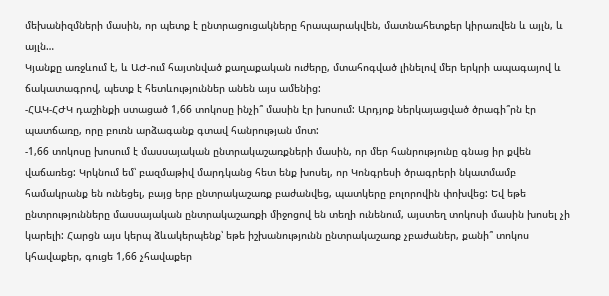մեխանիզմների մասին, որ պետք է ընտրացուցակները հրապարակվեն, մատնահետքեր կիրառվեն և այլն, և այլն…
Կյանքը առջևում է, և ԱԺ-ում հայտնված քաղաքական ուժերը, մտահոգված լինելով մեր երկրի ապագայով և ճակատագրով, պետք է հետևություններ անեն այս ամենից:
-ՀԱԿ-ՀԺԿ դաշինքի ստացած 1,66 տոկոսը ինչի՞ մասին էր խոսում: Արդյոք ներկայացված ծրագի՞րն էր պատճառը, որը բուռն արձագանք գտավ հանրության մոտ:
-1,66 տոկոսը խոսում է մասսայական ընտրակաշառքների մասին, որ մեր հանրությունը գնաց իր քվեն վաճառեց: Կրկնում եմ՝ բազմաթիվ մարդկանց հետ ենք խոսել, որ Կոնգրեսի ծրագրերի նկատմամբ համակրանք են ունեցել, բայց երբ ընտրակաշառք բաժանվեց, պատկերը բոլորովին փոխվեց: Եվ եթե ընտրությունները մասսայական ընտրակաշառքի միջոցով են տեղի ունենում, այստեղ տոկոսի մասին խոսել չի կարելի: Հարցն այս կերպ ձևակերպենք՝ եթե իշխանությունն ընտրակաշառք չբաժաներ, քանի՞ տոկոս կհավաքեր, գուցե 1,66 չհավաքեր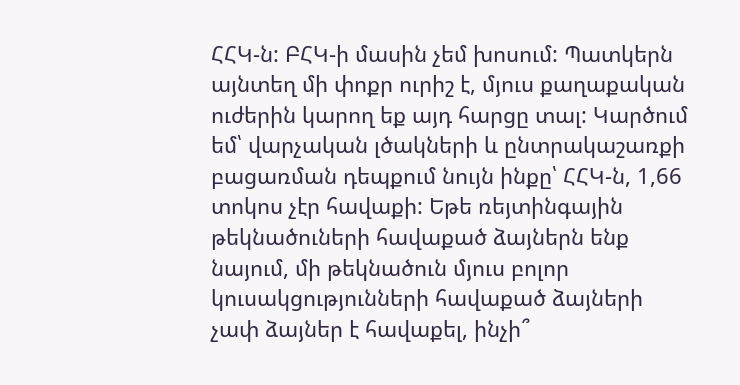ՀՀԿ-ն: ԲՀԿ-ի մասին չեմ խոսում: Պատկերն այնտեղ մի փոքր ուրիշ է, մյուս քաղաքական ուժերին կարող եք այդ հարցը տալ: Կարծում եմ՝ վարչական լծակների և ընտրակաշառքի բացառման դեպքում նույն ինքը՝ ՀՀԿ-ն, 1,66 տոկոս չէր հավաքի: Եթե ռեյտինգային թեկնածուների հավաքած ձայներն ենք նայում, մի թեկնածուն մյուս բոլոր կուսակցությունների հավաքած ձայների չափ ձայներ է հավաքել, ինչի՞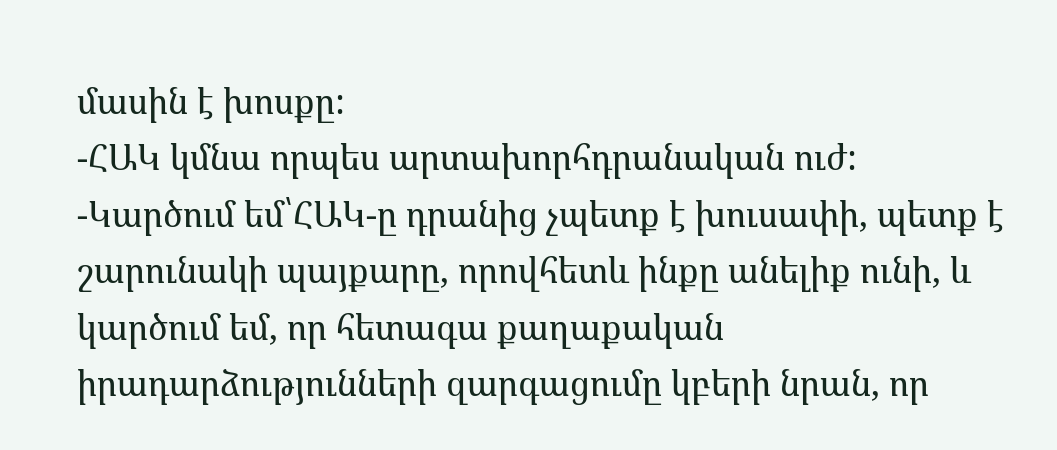մասին է խոսքը:
-ՀԱԿ կմնա որպես արտախորհդրանական ուժ:
-Կարծում եմ՝ՀԱԿ-ը դրանից չպետք է խուսափի, պետք է շարունակի պայքարը, որովհետև ինքը անելիք ունի, և կարծում եմ, որ հետագա քաղաքական իրադարձությունների զարգացումը կբերի նրան, որ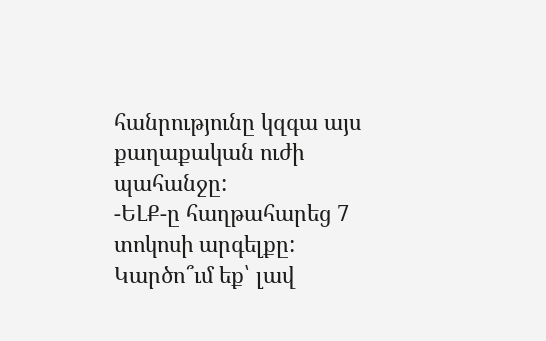հանրությունը կզգա այս քաղաքական ուժի պահանջը:
-ԵԼՔ-ը հաղթահարեց 7 տոկոսի արգելքը: Կարծո՞ւմ եք՝ լավ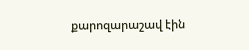քարոզարաշավ էին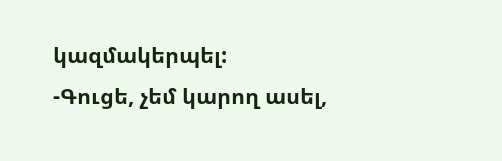կազմակերպել:
-Գուցե, չեմ կարող ասել,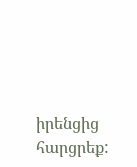իրենցից հարցրեք: